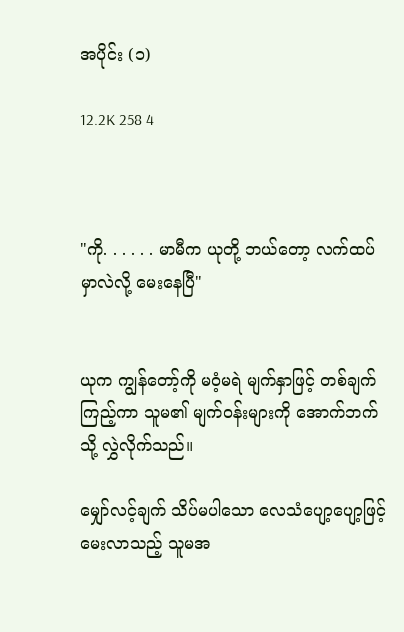အပိုင်း (၁)

12.2K 258 4



"ကို. . . . . . မာမီက ယုတို့ ဘယ်တော့ လက်ထပ်မှာလဲလို့ မေးနေပြီ"


ယုက ကျွန်တော့်ကို မဝံ့မရဲ မျက်နှာဖြင့် တစ်ချက်ကြည့်ကာ သူမ၏ မျက်ဝန်းများကို အောက်ဘက်သို့ လွှဲလိုက်သည်။

မျှော်လင့်ချက် သိပ်မပါသော လေသံပျော့ပျော့ဖြင့် မေးလာသည့် သူမအ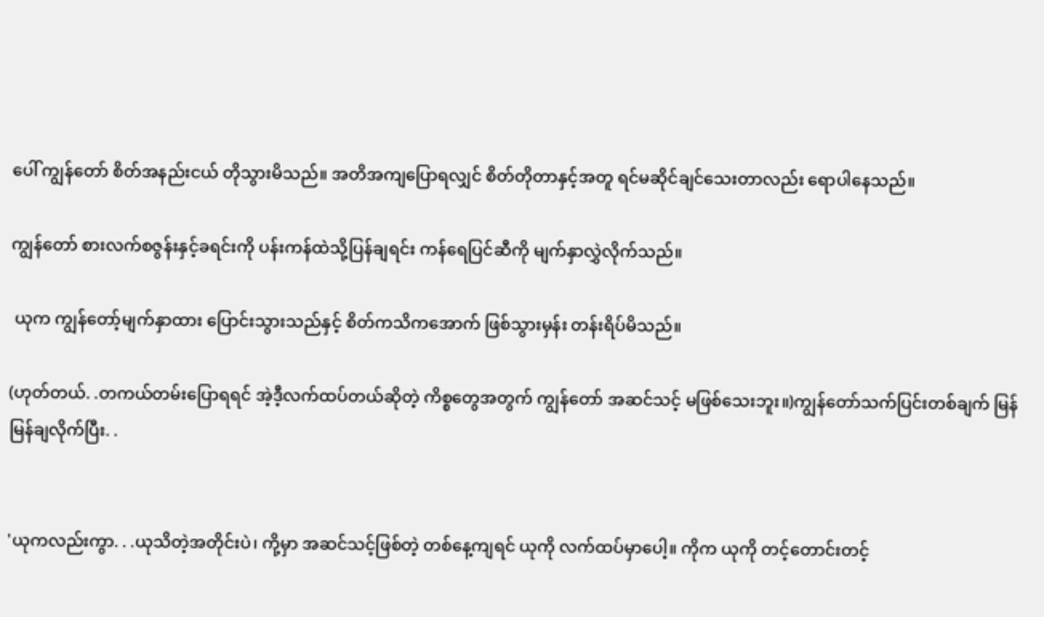ပေါ် ကျွန်တော် စိတ်အနည်းငယ် တိုသွားမိသည်။ အတိအကျပြောရလျှင် စိတ်တိုတာနှင့်အတူ ရင်မဆိုင်ချင်သေးတာလည်း ရောပါနေသည်။

ကျွန်တော် စားလက်စဇွန်းနှင့်ခရင်းကို ပန်းကန်ထဲသို့ပြန်ချရင်း ကန်ရေပြင်ဆီကို မျက်နှာလွှဲလိုက်သည်။

 ယုက ကျွန်တော့်မျက်နှာထား ပြောင်းသွားသည်နှင့် စိတ်ကသိကအောက် ဖြစ်သွားမှန်း တန်းရိပ်မိသည်။

(ဟုတ်တယ်. .တကယ်တမ်းပြောရရင် အဲ့ဒီ့လက်ထပ်တယ်ဆိုတဲ့ ကိစ္စတွေအတွက် ကျွန်တော် အဆင်သင့် မဖြစ်သေးဘူး။)ကျွန်တော်သက်ပြင်းတစ်ချက် မြန်မြန်ချလိုက်ပြီး. .


'ယုကလည်းကွာ. . .ယုသိတဲ့အတိုင်းပဲ၊ ကို့မှာ အဆင်သင့်ဖြစ်တဲ့ တစ်နေ့ကျရင် ယုကို လက်ထပ်မှာပေါ့။ ကိုက ယုကို တင့်တောင်းတင့်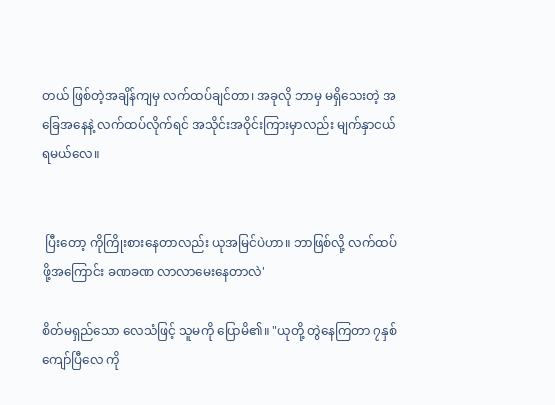တယ် ဖြစ်တဲ့အချိန်ကျမှ လက်ထပ်ချင်တာ၊ အခုလို ဘာမှ မရှိသေးတဲ့ အခြေအနေနဲ့ လက်ထပ်လိုက်ရင် အသိုင်းအဝိုင်းကြားမှာလည်း မျက်နှာငယ်ရမယ်လေ။


 ပြီးတော့ ကိုကြိုးစားနေတာလည်း ယုအမြင်ပဲဟာ။ ဘာဖြစ်လို့ လက်ထပ်ဖို့အကြောင်း ခဏခဏ လာလာမေးနေတာလဲ'

စိတ်မရှည်သော လေသံဖြင့် သူမကို ပြောမိ၏။ "ယုတို့ တွဲနေကြတာ ၇နှစ်ကျော်ပြီလေ ကို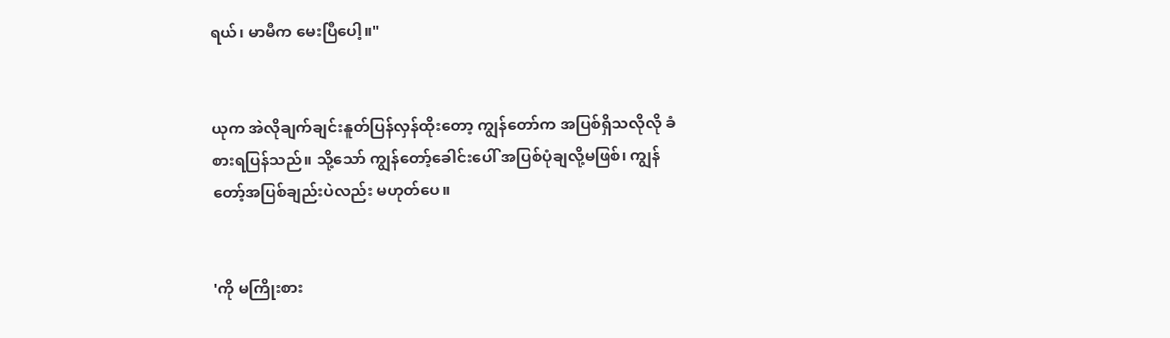ရယ်၊ မာမီက မေးပြီပေါ့။"


ယုက အဲလိုချက်ချင်းနူတ်ပြန်လှန်ထိုးတော့ ကျွန်တော်က အပြစ်ရှိသလိုလို ခံစားရပြန်သည်။ သို့သော် ကျွန်တော့်ခေါင်းပေါ် အပြစ်ပုံချလို့မဖြစ်၊ ကျွန်တော့်အပြစ်ချည်းပဲလည်း မဟုတ်ပေ။


'ကို မကြိုးစား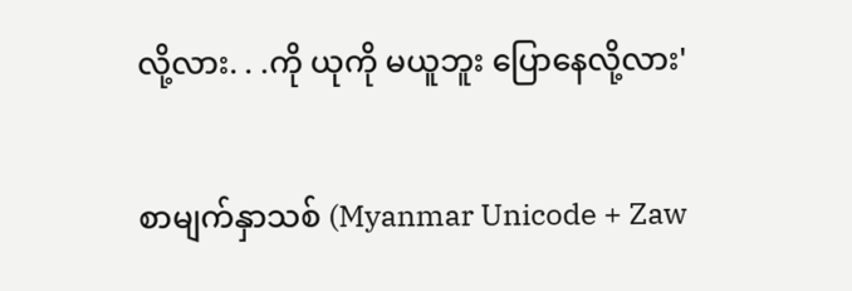လို့လား. . .ကို ယုကို မယူဘူး ပြောနေလို့လား'

စာမျက်နှာသစ် (Myanmar Unicode + Zaw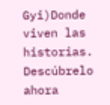Gyi)Donde viven las historias. Descúbrelo ahora